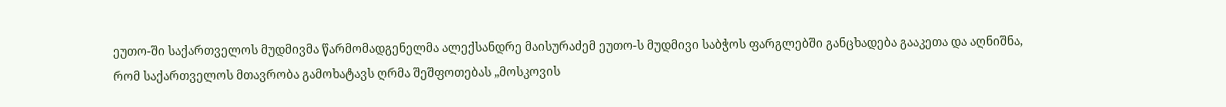ეუთო-ში საქართველოს მუდმივმა წარმომადგენელმა ალექსანდრე მაისურაძემ ეუთო-ს მუდმივი საბჭოს ფარგლებში განცხადება გააკეთა და აღნიშნა, რომ საქართველოს მთავრობა გამოხატავს ღრმა შეშფოთებას „მოსკოვის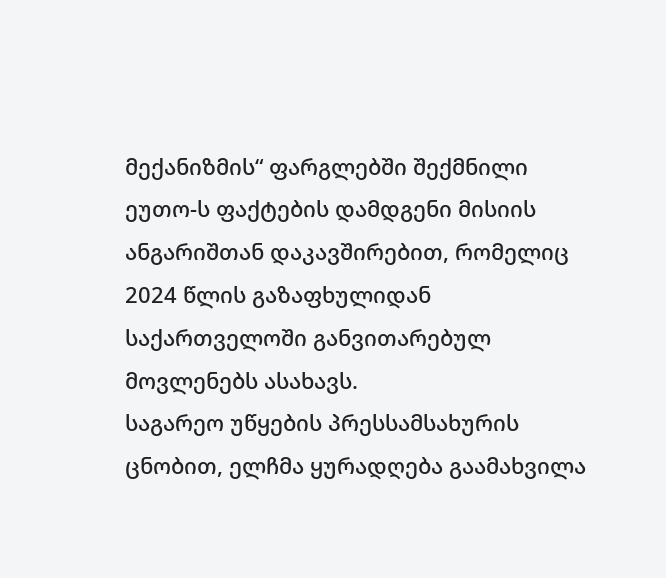მექანიზმის“ ფარგლებში შექმნილი ეუთო-ს ფაქტების დამდგენი მისიის ანგარიშთან დაკავშირებით, რომელიც 2024 წლის გაზაფხულიდან საქართველოში განვითარებულ მოვლენებს ასახავს.
საგარეო უწყების პრესსამსახურის ცნობით, ელჩმა ყურადღება გაამახვილა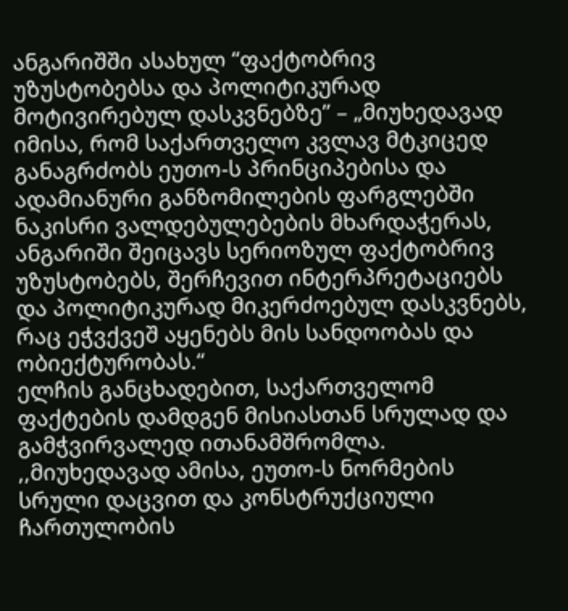ანგარიშში ასახულ “ფაქტობრივ უზუსტობებსა და პოლიტიკურად მოტივირებულ დასკვნებზე” – „მიუხედავად იმისა, რომ საქართველო კვლავ მტკიცედ განაგრძობს ეუთო-ს პრინციპებისა და ადამიანური განზომილების ფარგლებში ნაკისრი ვალდებულებების მხარდაჭერას, ანგარიში შეიცავს სერიოზულ ფაქტობრივ უზუსტობებს, შერჩევით ინტერპრეტაციებს და პოლიტიკურად მიკერძოებულ დასკვნებს, რაც ეჭვქვეშ აყენებს მის სანდოობას და ობიექტურობას.“
ელჩის განცხადებით, საქართველომ ფაქტების დამდგენ მისიასთან სრულად და გამჭვირვალედ ითანამშრომლა.
,,მიუხედავად ამისა, ეუთო-ს ნორმების სრული დაცვით და კონსტრუქციული ჩართულობის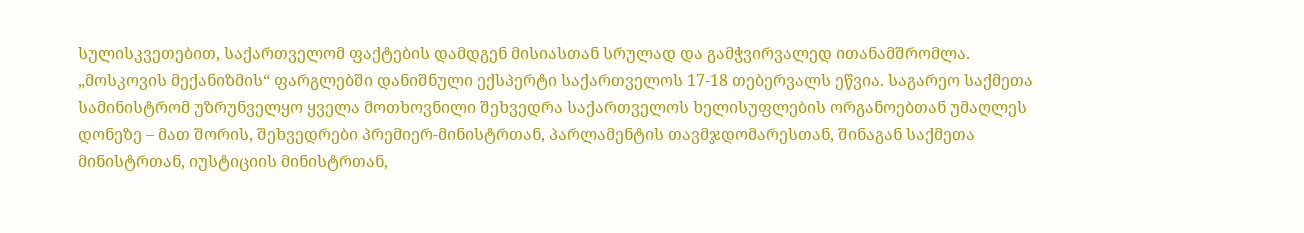სულისკვეთებით, საქართველომ ფაქტების დამდგენ მისიასთან სრულად და გამჭვირვალედ ითანამშრომლა. „მოსკოვის მექანიზმის“ ფარგლებში დანიშნული ექსპერტი საქართველოს 17-18 თებერვალს ეწვია. საგარეო საქმეთა სამინისტრომ უზრუნველყო ყველა მოთხოვნილი შეხვედრა საქართველოს ხელისუფლების ორგანოებთან უმაღლეს დონეზე – მათ შორის, შეხვედრები პრემიერ-მინისტრთან, პარლამენტის თავმჯდომარესთან, შინაგან საქმეთა მინისტრთან, იუსტიციის მინისტრთან,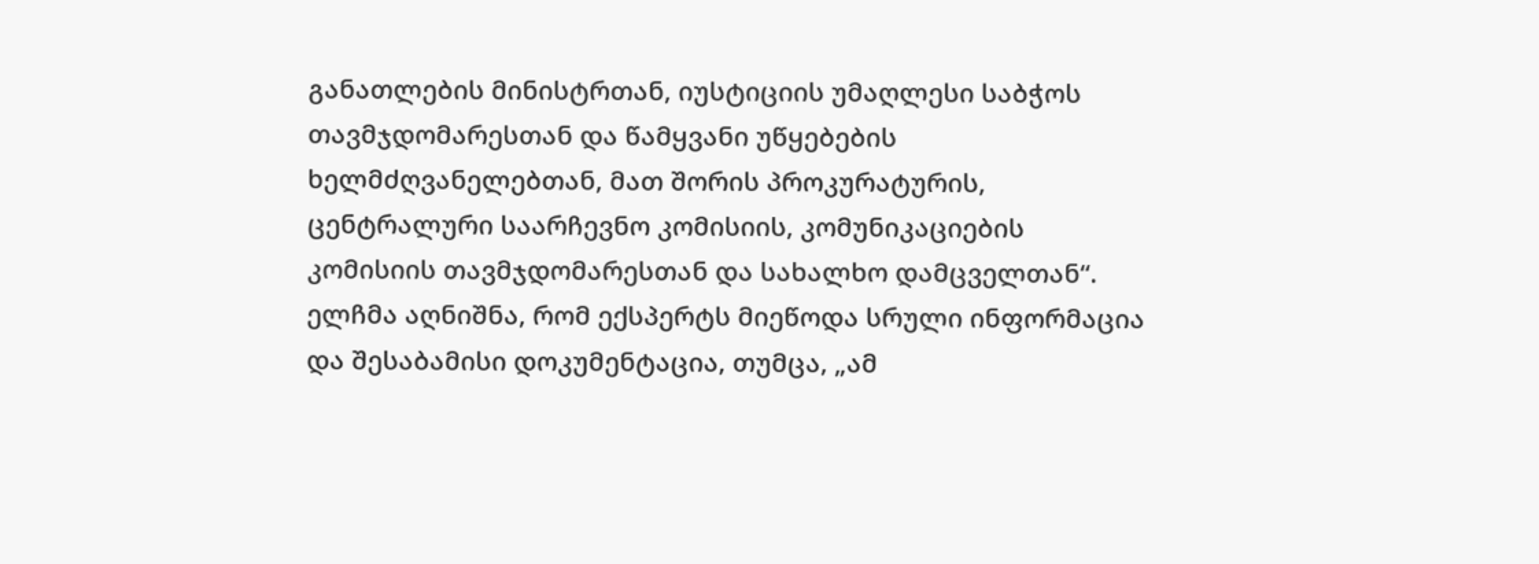განათლების მინისტრთან, იუსტიციის უმაღლესი საბჭოს თავმჯდომარესთან და წამყვანი უწყებების ხელმძღვანელებთან, მათ შორის პროკურატურის, ცენტრალური საარჩევნო კომისიის, კომუნიკაციების კომისიის თავმჯდომარესთან და სახალხო დამცველთან“.
ელჩმა აღნიშნა, რომ ექსპერტს მიეწოდა სრული ინფორმაცია და შესაბამისი დოკუმენტაცია, თუმცა, „ამ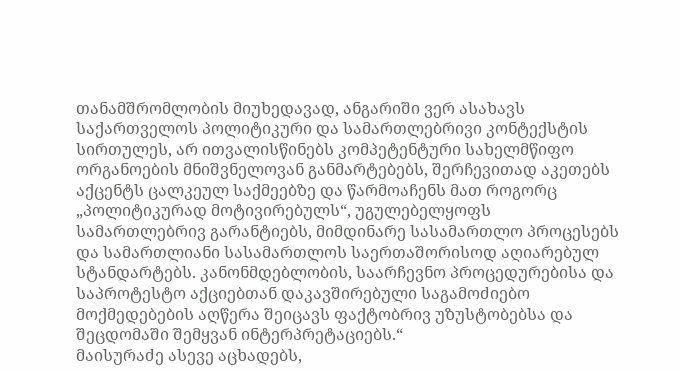თანამშრომლობის მიუხედავად, ანგარიში ვერ ასახავს საქართველოს პოლიტიკური და სამართლებრივი კონტექსტის სირთულეს, არ ითვალისწინებს კომპეტენტური სახელმწიფო ორგანოების მნიშვნელოვან განმარტებებს, შერჩევითად აკეთებს აქცენტს ცალკეულ საქმეებზე და წარმოაჩენს მათ როგორც „პოლიტიკურად მოტივირებულს“, უგულებელყოფს სამართლებრივ გარანტიებს, მიმდინარე სასამართლო პროცესებს და სამართლიანი სასამართლოს საერთაშორისოდ აღიარებულ სტანდარტებს. კანონმდებლობის, საარჩევნო პროცედურებისა და საპროტესტო აქციებთან დაკავშირებული საგამოძიებო მოქმედებების აღწერა შეიცავს ფაქტობრივ უზუსტობებსა და შეცდომაში შემყვან ინტერპრეტაციებს.“
მაისურაძე ასევე აცხადებს,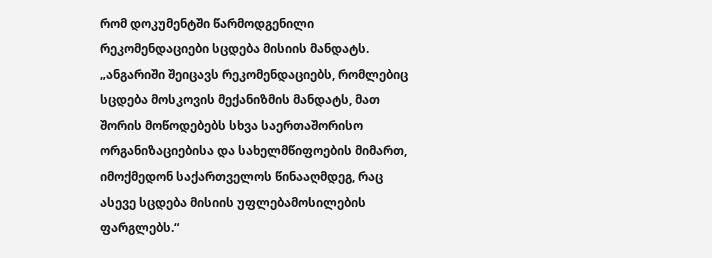რომ დოკუმენტში წარმოდგენილი რეკომენდაციები სცდება მისიის მანდატს.
„ანგარიში შეიცავს რეკომენდაციებს, რომლებიც სცდება მოსკოვის მექანიზმის მანდატს, მათ შორის მოწოდებებს სხვა საერთაშორისო ორგანიზაციებისა და სახელმწიფოების მიმართ, იმოქმედონ საქართველოს წინააღმდეგ, რაც ასევე სცდება მისიის უფლებამოსილების ფარგლებს.“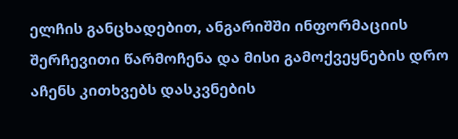ელჩის განცხადებით, ანგარიშში ინფორმაციის შერჩევითი წარმოჩენა და მისი გამოქვეყნების დრო აჩენს კითხვებს დასკვნების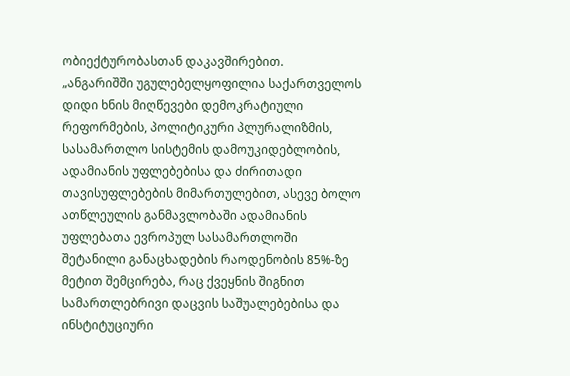ობიექტურობასთან დაკავშირებით.
„ანგარიშში უგულებელყოფილია საქართველოს დიდი ხნის მიღწევები დემოკრატიული რეფორმების, პოლიტიკური პლურალიზმის, სასამართლო სისტემის დამოუკიდებლობის, ადამიანის უფლებებისა და ძირითადი თავისუფლებების მიმართულებით, ასევე ბოლო ათწლეულის განმავლობაში ადამიანის უფლებათა ევროპულ სასამართლოში შეტანილი განაცხადების რაოდენობის 85%-ზე მეტით შემცირება, რაც ქვეყნის შიგნით სამართლებრივი დაცვის საშუალებებისა და ინსტიტუციური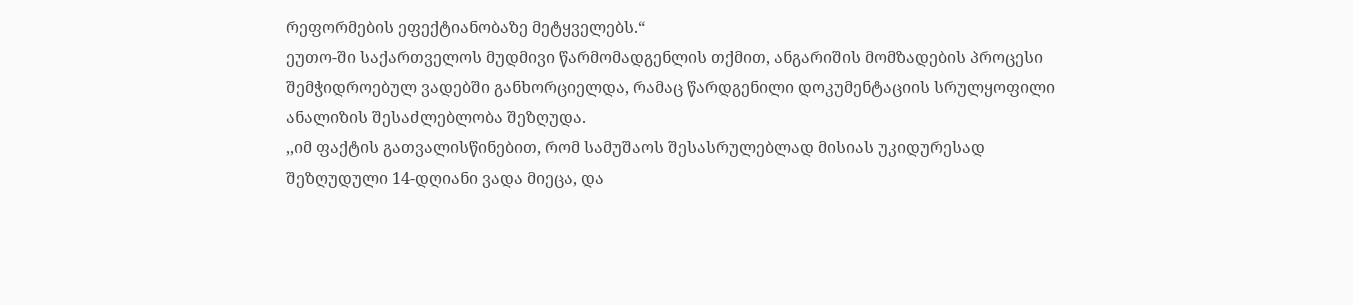რეფორმების ეფექტიანობაზე მეტყველებს.“
ეუთო-ში საქართველოს მუდმივი წარმომადგენლის თქმით, ანგარიშის მომზადების პროცესი შემჭიდროებულ ვადებში განხორციელდა, რამაც წარდგენილი დოკუმენტაციის სრულყოფილი ანალიზის შესაძლებლობა შეზღუდა.
,,იმ ფაქტის გათვალისწინებით, რომ სამუშაოს შესასრულებლად მისიას უკიდურესად შეზღუდული 14-დღიანი ვადა მიეცა, და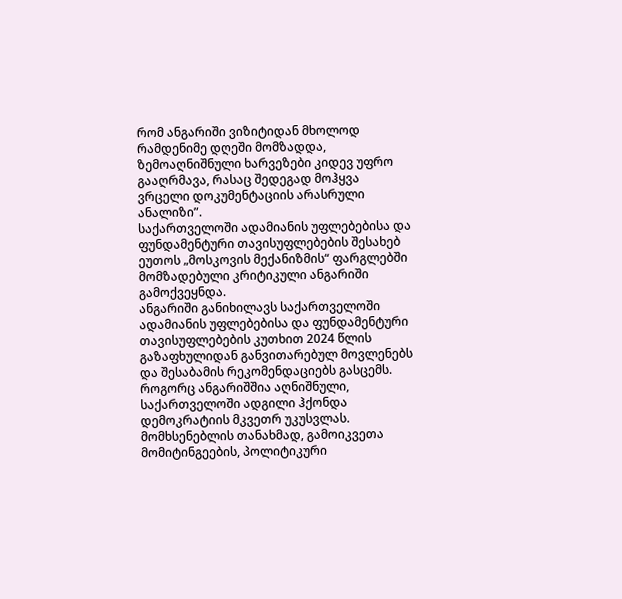რომ ანგარიში ვიზიტიდან მხოლოდ რამდენიმე დღეში მომზადდა, ზემოაღნიშნული ხარვეზები კიდევ უფრო გააღრმავა, რასაც შედეგად მოჰყვა ვრცელი დოკუმენტაციის არასრული ანალიზი”.
საქართველოში ადამიანის უფლებებისა და ფუნდამენტური თავისუფლებების შესახებ ეუთოს „მოსკოვის მექანიზმის“ ფარგლებში მომზადებული კრიტიკული ანგარიში გამოქვეყნდა.
ანგარიში განიხილავს საქართველოში ადამიანის უფლებებისა და ფუნდამენტური თავისუფლებების კუთხით 2024 წლის გაზაფხულიდან განვითარებულ მოვლენებს და შესაბამის რეკომენდაციებს გასცემს.
როგორც ანგარიშშია აღნიშნული, საქართველოში ადგილი ჰქონდა დემოკრატიის მკვეთრ უკუსვლას. მომხსენებლის თანახმად, გამოიკვეთა მომიტინგეების, პოლიტიკური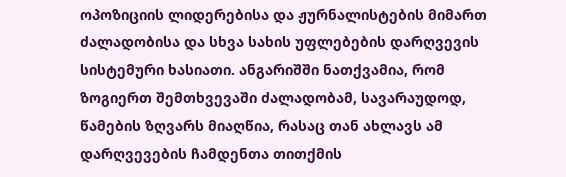ოპოზიციის ლიდერებისა და ჟურნალისტების მიმართ ძალადობისა და სხვა სახის უფლებების დარღვევის სისტემური ხასიათი. ანგარიშში ნათქვამია, რომ ზოგიერთ შემთხვევაში ძალადობამ, სავარაუდოდ, წამების ზღვარს მიაღწია, რასაც თან ახლავს ამ დარღვევების ჩამდენთა თითქმის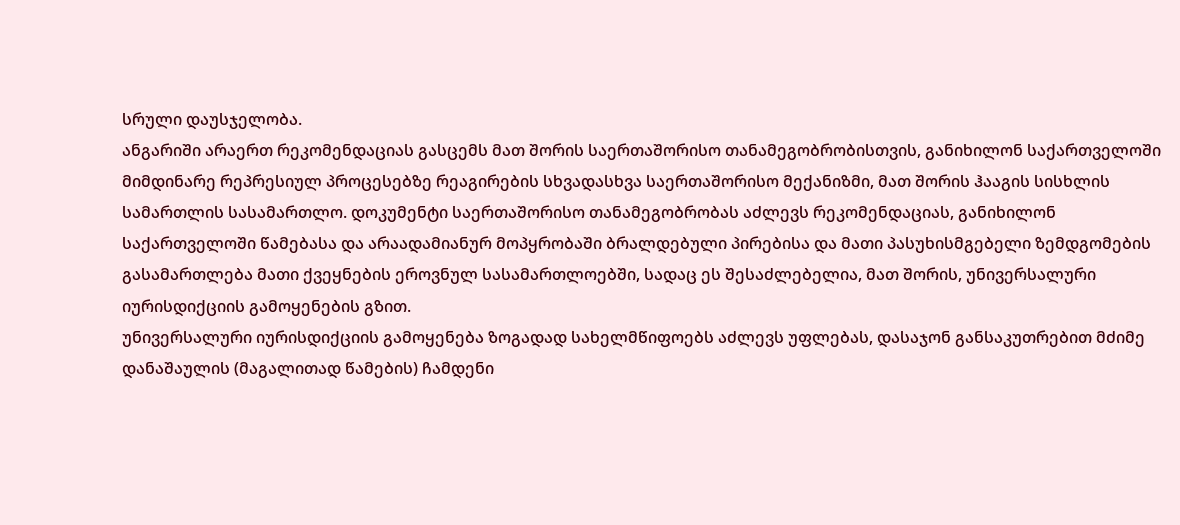სრული დაუსჯელობა.
ანგარიში არაერთ რეკომენდაციას გასცემს მათ შორის საერთაშორისო თანამეგობრობისთვის, განიხილონ საქართველოში მიმდინარე რეპრესიულ პროცესებზე რეაგირების სხვადასხვა საერთაშორისო მექანიზმი, მათ შორის ჰააგის სისხლის სამართლის სასამართლო. დოკუმენტი საერთაშორისო თანამეგობრობას აძლევს რეკომენდაციას, განიხილონ საქართველოში წამებასა და არაადამიანურ მოპყრობაში ბრალდებული პირებისა და მათი პასუხისმგებელი ზემდგომების გასამართლება მათი ქვეყნების ეროვნულ სასამართლოებში, სადაც ეს შესაძლებელია, მათ შორის, უნივერსალური იურისდიქციის გამოყენების გზით.
უნივერსალური იურისდიქციის გამოყენება ზოგადად სახელმწიფოებს აძლევს უფლებას, დასაჯონ განსაკუთრებით მძიმე დანაშაულის (მაგალითად წამების) ჩამდენი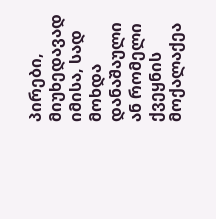პირები, მიუხედავად იმისა, სად მოხდა დანაშაული ან რომელი ქვეყნის მოქალაქეა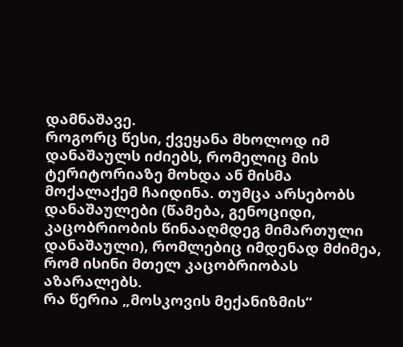დამნაშავე.
როგორც წესი, ქვეყანა მხოლოდ იმ დანაშაულს იძიებს, რომელიც მის ტერიტორიაზე მოხდა ან მისმა მოქალაქემ ჩაიდინა. თუმცა არსებობს დანაშაულები (წამება, გენოციდი, კაცობრიობის წინააღმდეგ მიმართული დანაშაული), რომლებიც იმდენად მძიმეა, რომ ისინი მთელ კაცობრიობას აზარალებს.
რა წერია „მოსკოვის მექანიზმის“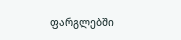ფარგლებში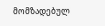მომზადებულ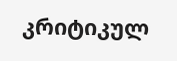კრიტიკულ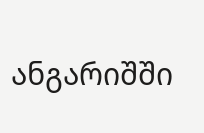ანგარიშში